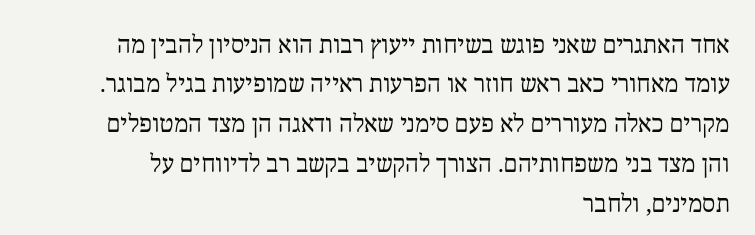אחד האתגרים שאני פוגש בשיחות ייעוץ רבות הוא הניסיון להבין מה עומד מאחורי כאב ראש חוזר או הפרעות ראייה שמופיעות בגיל מבוגר. מקרים כאלה מעוררים לא פעם סימני שאלה ודאגה הן מצד המטופלים והן מצד בני משפחותיהם. הצורך להקשיב בקשב רב לדיווחים על תסמינים, ולחבר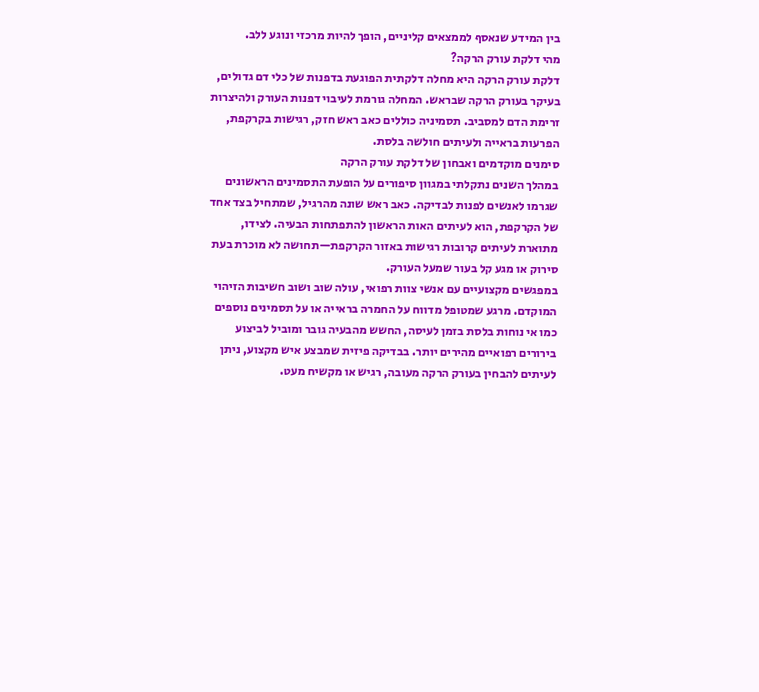בין המידע שנאסף לממצאים קליניים, הופך להיות מרכזי ונוגע ללב.
מהי דלקת עורק הרקה?
דלקת עורק הרקה היא מחלה דלקתית הפוגעת בדפנות של כלי דם גדולים, בעיקר בעורק הרקה שבראש. המחלה גורמת לעיבוי דפנות העורק ולהיצרות זרימת הדם למסביב. תסמיניה כוללים כאב ראש חזק, רגישות בקרקפת, הפרעות בראייה ולעיתים חולשה בלסת.
סימנים מוקדמים ואבחון של דלקת עורק הרקה
במהלך השנים נתקלתי במגוון סיפורים על הופעת התסמינים הראשונים שגרמו לאנשים לפנות לבדיקה. כאב ראש שונה מהרגיל, שמתחיל בצד אחד של הקרקפת, הוא לעיתים האות הראשון להתפתחות הבעיה. לצידו, מתוארת לעיתים קרובות רגישות באזור הקרקפת—תחושה לא מוכרת בעת סירוק או מגע קל בעור שמעל העורק.
במפגשים מקצועיים עם אנשי צוות רפואי, עולה שוב ושוב חשיבות הזיהוי המוקדם. מרגע שמטופל מדווח על החמרה בראייה או על תסמינים נוספים כמו אי נוחות בלסת בזמן לעיסה, החשש מהבעיה גובר ומוביל לביצוע בירורים רפואיים מהירים יותר. בבדיקה פיזית שמבצע איש מקצוע, ניתן לעיתים להבחין בעורק הרקה מעובה, רגיש או מקשיח מעט.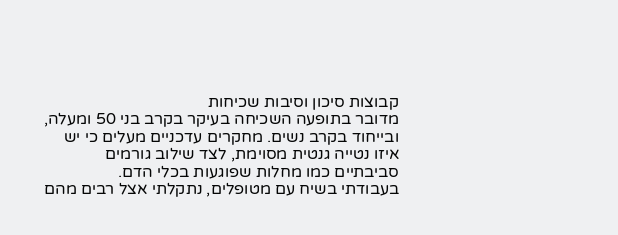קבוצות סיכון וסיבות שכיחות
מדובר בתופעה השכיחה בעיקר בקרב בני 50 ומעלה, ובייחוד בקרב נשים. מחקרים עדכניים מעלים כי יש איזו נטייה גנטית מסוימת, לצד שילוב גורמים סביבתיים כמו מחלות שפוגעות בכלי הדם.
בעבודתי בשיח עם מטופלים, נתקלתי אצל רבים מהם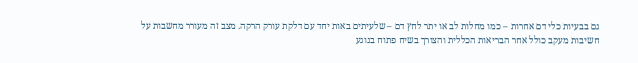גם בבעיות כלי דם אחרות – כמו מחלות לב או יתר לחץ דם – שלעיתים באות יחד עם דלקת עורק הרקה. מצב זה מעורר מחשבות על חשיבות מעקב כולל אחר הבריאות הכללית והצורך בשיח פתוח בנוגע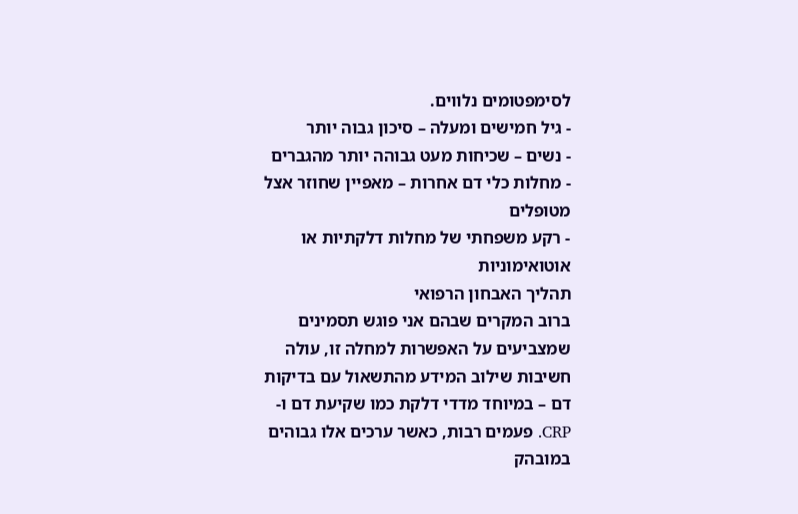לסימפטומים נלווים.
- גיל חמישים ומעלה – סיכון גבוה יותר
- נשים – שכיחות מעט גבוהה יותר מהגברים
- מחלות כלי דם אחרות – מאפיין שחוזר אצל מטופלים
- רקע משפחתי של מחלות דלקתיות או אוטואימוניות
תהליך האבחון הרפואי
ברוב המקרים שבהם אני פוגש תסמינים שמצביעים על האפשרות למחלה זו, עולה חשיבות שילוב המידע מהתשאול עם בדיקות דם – במיוחד מדדי דלקת כמו שקיעת דם ו-CRP. פעמים רבות, כאשר ערכים אלו גבוהים במובהק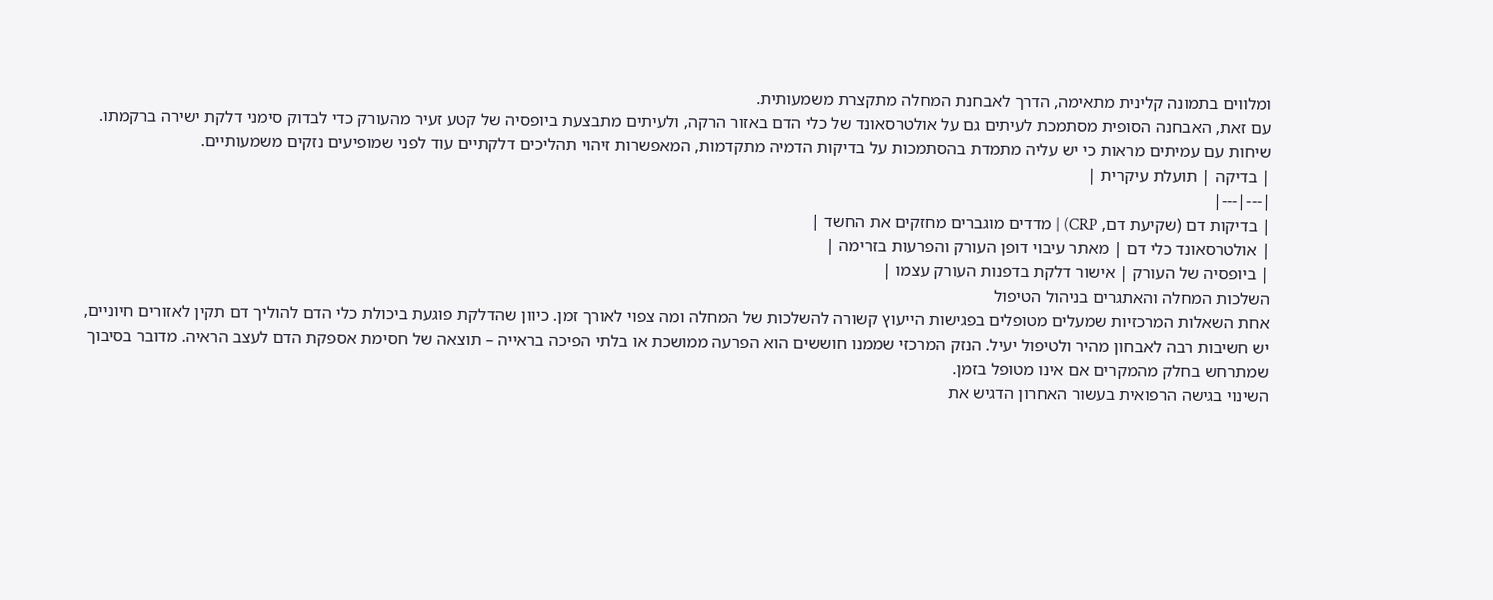ומלווים בתמונה קלינית מתאימה, הדרך לאבחנת המחלה מתקצרת משמעותית.
עם זאת, האבחנה הסופית מסתמכת לעיתים גם על אולטרסאונד של כלי הדם באזור הרקה, ולעיתים מתבצעת ביופסיה של קטע זעיר מהעורק כדי לבדוק סימני דלקת ישירה ברקמתו. שיחות עם עמיתים מראות כי יש עליה מתמדת בהסתמכות על בדיקות הדמיה מתקדמות, המאפשרות זיהוי תהליכים דלקתיים עוד לפני שמופיעים נזקים משמעותיים.
| בדיקה | תועלת עיקרית |
|---|---|
| בדיקות דם (שקיעת דם, CRP) | מדדים מוגברים מחזקים את החשד |
| אולטרסאונד כלי דם | מאתר עיבוי דופן העורק והפרעות בזרימה |
| ביופסיה של העורק | אישור דלקת בדפנות העורק עצמו |
השלכות המחלה והאתגרים בניהול הטיפול
אחת השאלות המרכזיות שמעלים מטופלים בפגישות הייעוץ קשורה להשלכות של המחלה ומה צפוי לאורך זמן. כיוון שהדלקת פוגעת ביכולת כלי הדם להוליך דם תקין לאזורים חיוניים, יש חשיבות רבה לאבחון מהיר ולטיפול יעיל. הנזק המרכזי שממנו חוששים הוא הפרעה ממושכת או בלתי הפיכה בראייה – תוצאה של חסימת אספקת הדם לעצב הראיה. מדובר בסיבוך שמתרחש בחלק מהמקרים אם אינו מטופל בזמן.
השינוי בגישה הרפואית בעשור האחרון הדגיש את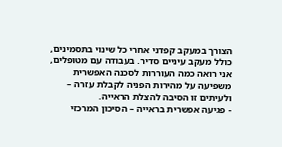הצורך במעקב קפדני אחרי כל שינוי בתסמינים, כולל מעקב עיניים סדיר. בעבודה עם מטופלים, אני רואה כמה העוררות לסכנה האפשרית משפיעה על מהירות הפניה לקבלת עזרה – ולעיתים זו הסיבה להצלת הראייה.
- פגיעה אפשרית בראייה – הסיכון המרכזי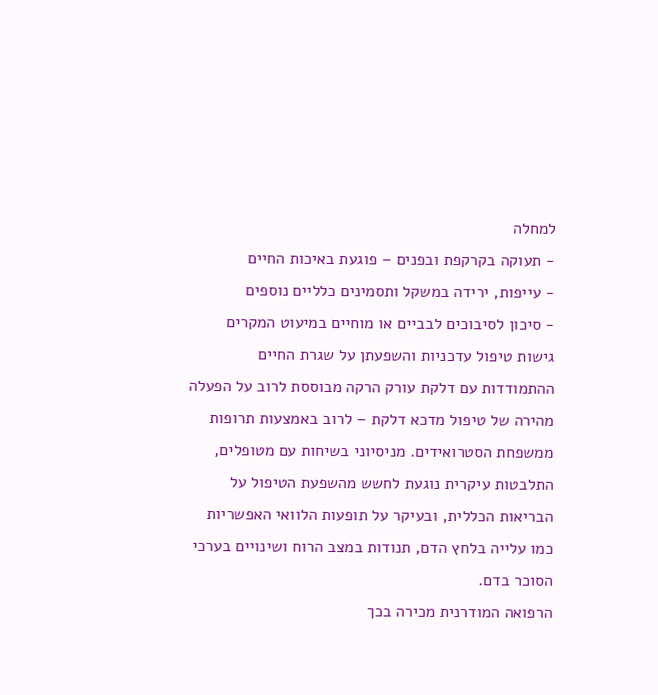למחלה
- תעוקה בקרקפת ובפנים – פוגעת באיכות החיים
- עייפות, ירידה במשקל ותסמינים כלליים נוספים
- סיכון לסיבוכים לבביים או מוחיים במיעוט המקרים
גישות טיפול עדכניות והשפעתן על שגרת החיים
ההתמודדות עם דלקת עורק הרקה מבוססת לרוב על הפעלה מהירה של טיפול מדכא דלקת – לרוב באמצעות תרופות ממשפחת הסטרואידים. מניסיוני בשיחות עם מטופלים, התלבטות עיקרית נוגעת לחשש מהשפעת הטיפול על הבריאות הכללית, ובעיקר על תופעות הלוואי האפשריות כמו עלייה בלחץ הדם, תנודות במצב הרוח ושינויים בערכי הסוכר בדם.
הרפואה המודרנית מכירה בכך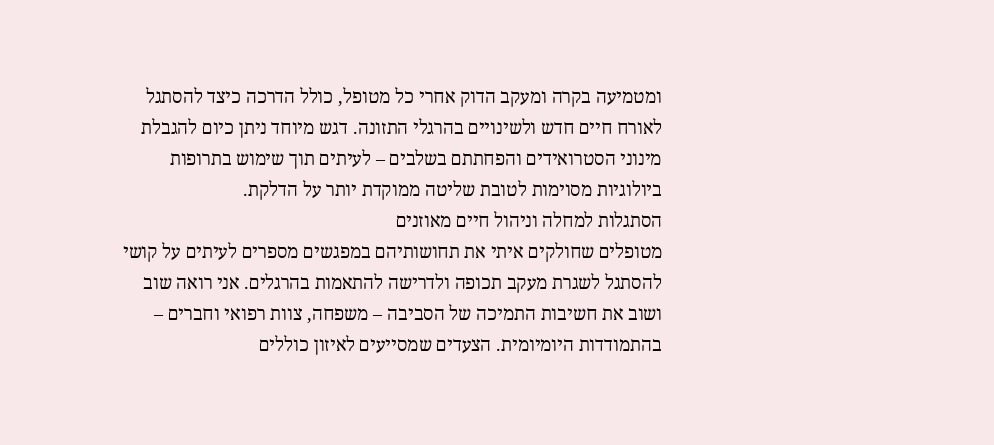ומטמיעה בקרה ומעקב הדוק אחרי כל מטופל, כולל הדרכה כיצד להסתגל לאורח חיים חדש ולשינויים בהרגלי התזונה. דגש מיוחד ניתן כיום להגבלת מינוני הסטרואידים והפחתתם בשלבים – לעיתים תוך שימוש בתרופות ביולוגיות מסוימות לטובת שליטה ממוקדת יותר על הדלקת.
הסתגלות למחלה וניהול חיים מאוזנים
מטופלים שחולקים איתי את תחושותיהם במפגשים מספרים לעיתים על קושי להסתגל לשגרת מעקב תכופה ולדרישה להתאמות בהרגלים. אני רואה שוב ושוב את חשיבות התמיכה של הסביבה – משפחה, צוות רפואי וחברים – בהתמודדות היומיומית. הצעדים שמסייעים לאיזון כוללים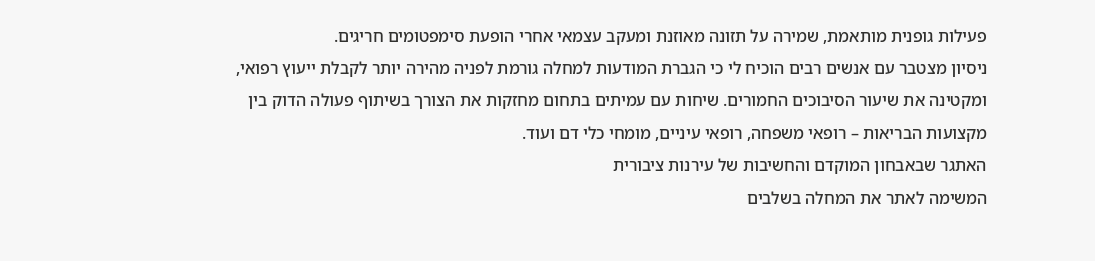פעילות גופנית מותאמת, שמירה על תזונה מאוזנת ומעקב עצמאי אחרי הופעת סימפטומים חריגים.
ניסיון מצטבר עם אנשים רבים הוכיח לי כי הגברת המודעות למחלה גורמת לפניה מהירה יותר לקבלת ייעוץ רפואי, ומקטינה את שיעור הסיבוכים החמורים. שיחות עם עמיתים בתחום מחזקות את הצורך בשיתוף פעולה הדוק בין מקצועות הבריאות – רופאי משפחה, רופאי עיניים, מומחי כלי דם ועוד.
האתגר שבאבחון המוקדם והחשיבות של עירנות ציבורית
המשימה לאתר את המחלה בשלבים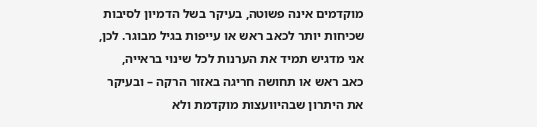מוקדמים אינה פשוטה, בעיקר בשל הדמיון לסיבות שכיחות יותר לכאב ראש או עייפות בגיל מבוגר. לכן, אני מדגיש תמיד את הערנות לכל שינוי בראייה, כאב ראש או תחושה חריגה באזור הרקה – ובעיקר את היתרון שבהיוועצות מוקדמת ולא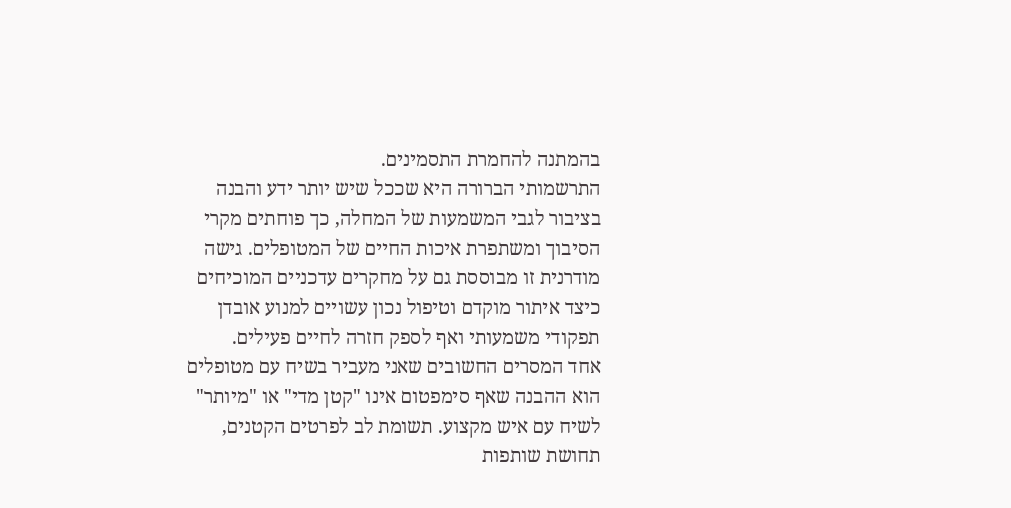בהמתנה להחמרת התסמינים.
התרשמותי הברורה היא שככל שיש יותר ידע והבנה בציבור לגבי המשמעות של המחלה, כך פוחתים מקרי הסיבוך ומשתפרת איכות החיים של המטופלים. גישה מודרנית זו מבוססת גם על מחקרים עדכניים המוכיחים כיצד איתור מוקדם וטיפול נכון עשויים למנוע אובדן תפקודי משמעותי ואף לספק חזרה לחיים פעילים.
אחד המסרים החשובים שאני מעביר בשיח עם מטופלים הוא ההבנה שאף סימפטום אינו "קטן מדי" או "מיותר" לשיח עם איש מקצוע. תשומת לב לפרטים הקטנים, תחושת שותפות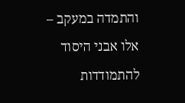והתמדה במעקב – אלו אבני היסוד להתמודדות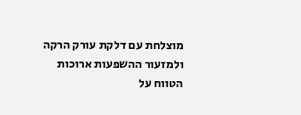מוצלחת עם דלקת עורק הרקה ולמזעור ההשפעות ארוכות הטווח על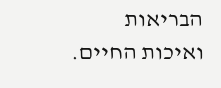הבריאות ואיכות החיים.